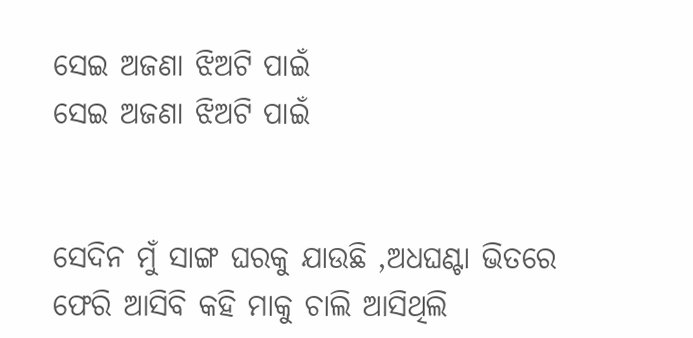ସେଇ ଅଜଣା ଝିଅଟି ପାଇଁ
ସେଇ ଅଜଣା ଝିଅଟି ପାଇଁ


ସେଦିନ ମୁଁ ସାଙ୍ଗ ଘରକୁ ଯାଉଛି ,ଅଧଘଣ୍ଟା ଭିତରେ ଫେରି ଆସିବି କହି ମାକୁ ଚାଲି ଆସିଥିଲି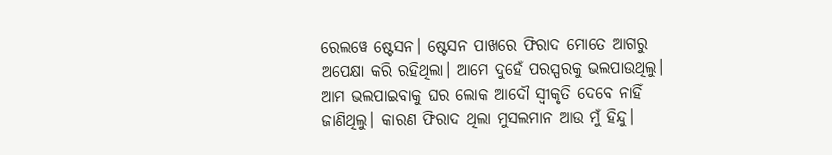ରେଲୱେ ଷ୍ଟେସନ। ଷ୍ଟେସନ ପାଖରେ ଫିରାଦ ମୋତେ ଆଗରୁ ଅପେକ୍ଷା କରି ରହିଥିଲା। ଆମେ ଦୁହେଁ ପରସ୍ପରକୁ ଭଲପାଉଥିଲୁ। ଆମ ଭଲପାଇବାକୁ ଘର ଲୋକ ଆଦୌ ସ୍ୱୀକୃତି ଦେବେ ନାହିଁ ଜାଣିଥିଲୁ। କାରଣ ଫିରାଦ ଥିଲା ମୁସଲମାନ ଆଉ ମୁଁ ହିନ୍ଦୁ।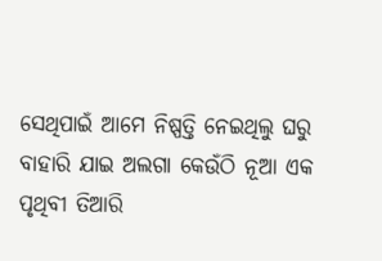ସେଥିପାଇଁ ଆମେ ନିଷ୍ପତ୍ତି ନେଇଥିଲୁ ଘରୁ ବାହାରି ଯାଇ ଅଲଗା କେଉଁଠି ନୂଆ ଏକ ପୃଥିବୀ ତିଆରି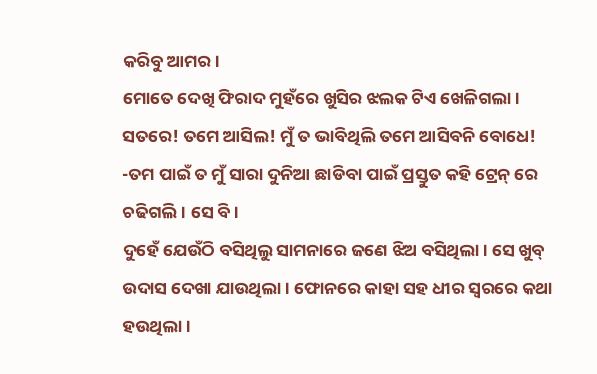କରିବୁ ଆମର।
ମୋତେ ଦେଖି ଫିରାଦ ମୁହଁରେ ଖୁସିର ଝଲକ ଟିଏ ଖେଳିଗଲା। ସତରେ! ତମେ ଆସିଲ! ମୁଁ ତ ଭାବିଥିଲି ତମେ ଆସିବନି ବୋଧେ!
-ତମ ପାଇଁ ତ ମୁଁ ସାରା ଦୁନିଆ ଛାଡିବା ପାଇଁ ପ୍ରସ୍ତୁତ କହି ଟ୍ରେନ୍ ରେ ଚଢିଗଲି। ସେ ବି।
ଦୁହେଁ ଯେଉଁଠି ବସିଥିଲୁ ସାମନାରେ ଜଣେ ଝିଅ ବସିଥିଲା। ସେ ଖୁବ୍ ଉଦାସ ଦେଖା ଯାଉଥିଲା। ଫୋନରେ କାହା ସହ ଧୀର ସ୍ୱରରେ କଥା ହଉଥିଲା।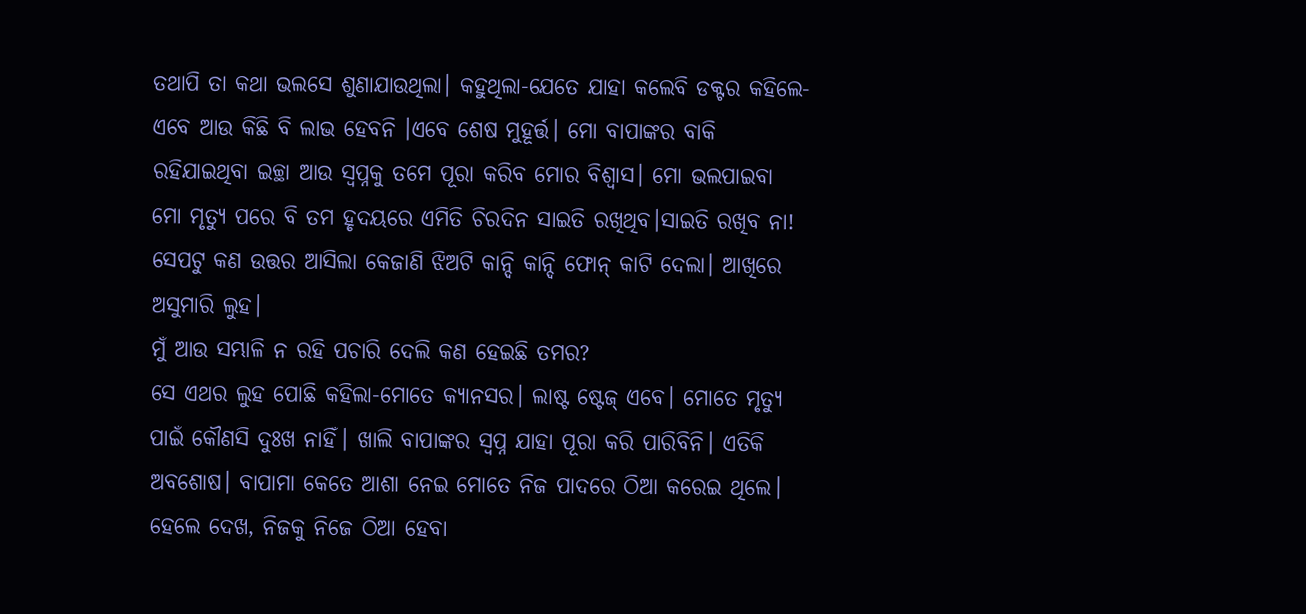ତଥାପି ତା କଥା ଭଲସେ ଶୁଣାଯାଉଥିଲା। କହୁଥିଲା-ଯେତେ ଯାହା କଲେବି ଡକ୍ଟର କହିଲେ-ଏବେ ଆଉ କିଛି ବି ଲାଭ ହେବନି ।ଏବେ ଶେଷ ମୁହୂର୍ତ୍ତ। ମୋ ବାପାଙ୍କର ବାକି ରହିଯାଇଥିବା ଇଚ୍ଛା ଆଉ ସ୍ୱପ୍ନକୁ ତମେ ପୂରା କରିବ ମୋର ବିଶ୍ୱାସ। ମୋ ଭଲପାଇବା ମୋ ମୃତ୍ୟୁ ପରେ ବି ତମ ହୃଦୟରେ ଏମିତି ଚିରଦିନ ସାଇତି ରଖିଥିବ।ସାଇତି ରଖିବ ନା!
ସେପଟୁ କଣ ଉତ୍ତର ଆସିଲା କେଜାଣି ଝିଅଟି କାନ୍ଦି କାନ୍ଦି ଫୋନ୍ କାଟି ଦେଲା। ଆଖିରେ ଅସୁମାରି ଲୁହ।
ମୁଁ ଆଉ ସମ୍ଭାଳି ନ ରହି ପଚାରି ଦେଲି କଣ ହେଇଛି ତମର?
ସେ ଏଥର ଲୁହ ପୋଛି କହିଲା-ମୋତେ କ୍ୟାନସର। ଲାଷ୍ଟ ଷ୍ଟେଜ୍ ଏବେ। ମୋତେ ମୃତ୍ୟୁ ପାଇଁ କୌଣସି ଦୁଃଖ ନାହିଁ। ଖାଲି ବାପାଙ୍କର ସ୍ୱପ୍ନ ଯାହା ପୂରା କରି ପାରିବିନି। ଏତିକି ଅବଶୋଷ। ବାପାମା କେତେ ଆଶା ନେଇ ମୋତେ ନିଜ ପାଦରେ ଠିଆ କରେଇ ଥିଲେ। ହେଲେ ଦେଖ, ନିଜକୁ ନିଜେ ଠିଆ ହେବା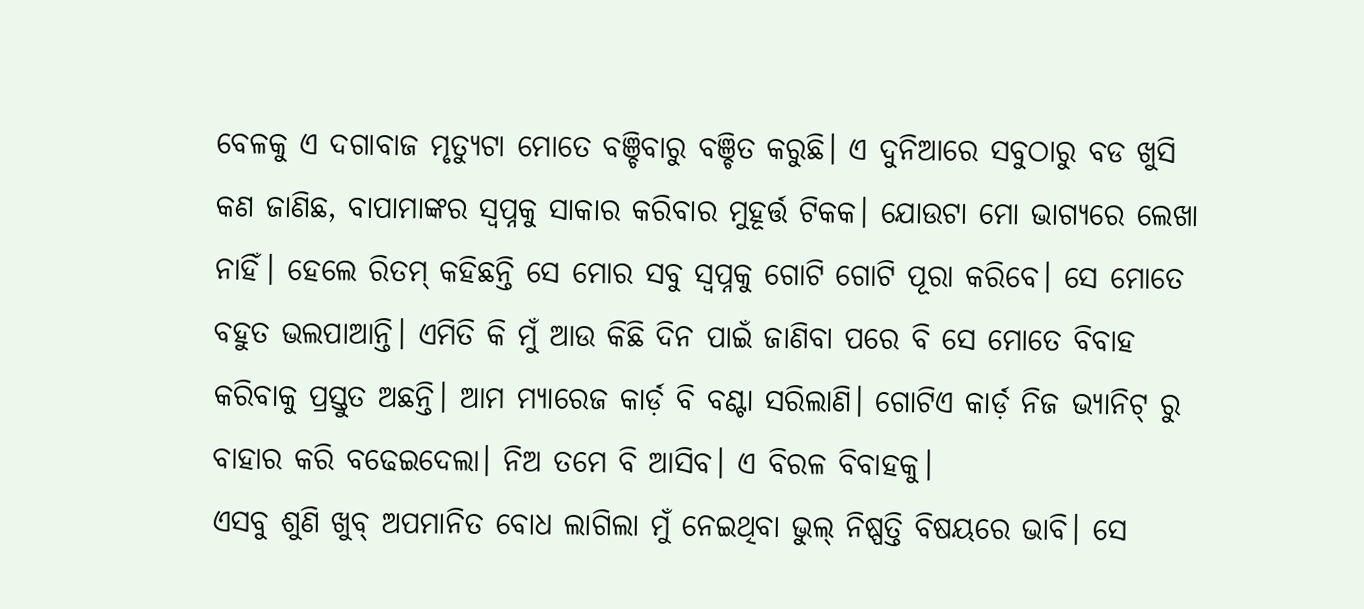ବେଳକୁ ଏ ଦଗାବାଜ ମୃତ୍ୟୁଟା ମୋତେ ବଞ୍ଚିବାରୁ ବଞ୍ଚିତ କରୁଛି। ଏ ଦୁନିଆରେ ସବୁଠାରୁ ବଡ ଖୁସି କଣ ଜାଣିଛ, ବାପାମାଙ୍କର ସ୍ୱପ୍ନକୁ ସାକାର କରିବାର ମୁହୂର୍ତ୍ତ ଟିକକ। ଯୋଉଟା ମୋ ଭାଗ୍ୟରେ ଲେଖା ନାହିଁ। ହେଲେ ରିତମ୍ କହିଛନ୍ତି ସେ ମୋର ସବୁ ସ୍ୱପ୍ନକୁ ଗୋଟି ଗୋଟି ପୂରା କରିବେ। ସେ ମୋତେ ବହୁତ ଭଲପାଆନ୍ତି। ଏମିତି କି ମୁଁ ଆଉ କିଛି ଦିନ ପାଇଁ ଜାଣିବା ପରେ ବି ସେ ମୋତେ ବିବାହ କରିବାକୁ ପ୍ରସ୍ତୁତ ଅଛନ୍ତି। ଆମ ମ୍ୟାରେଜ କାର୍ଡ଼ ବି ବଣ୍ଟା ସରିଲାଣି। ଗୋଟିଏ କାର୍ଡ଼ ନିଜ ଭ୍ୟାନିଟ୍ ରୁ ବାହାର କରି ବଢେଇଦେଲା। ନିଅ ତମେ ବି ଆସିବ। ଏ ବିରଳ ବିବାହକୁ।
ଏସବୁ ଶୁଣି ଖୁବ୍ ଅପମାନିତ ବୋଧ ଲାଗିଲା ମୁଁ ନେଇଥିବା ଭୁଲ୍ ନିଷ୍ପତ୍ତି ବିଷୟରେ ଭାବି। ସେ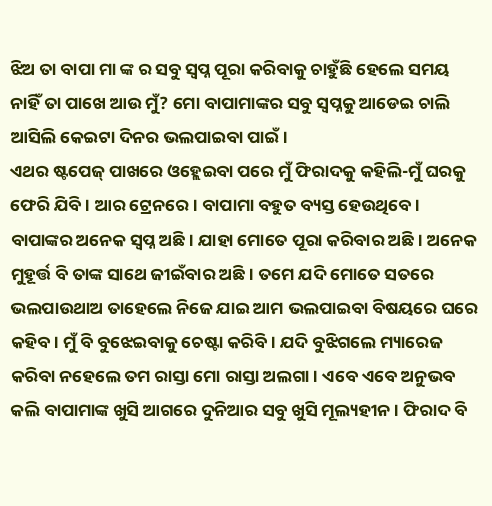ଝିଅ ତା ବାପା ମା ଙ୍କ ର ସବୁ ସ୍ୱପ୍ନ ପୂରା କରିବାକୁ ଚାହୁଁଛି ହେଲେ ସମୟ ନାହିଁ ତା ପାଖେ ଆଉ ମୁଁ? ମୋ ବାପାମାଙ୍କର ସବୁ ସ୍ୱପ୍ନକୁ ଆଡେଇ ଚାଲି ଆସିଲି କେଇଟା ଦିନର ଭଲପାଇବା ପାଇଁ।
ଏଥର ଷ୍ଟପେଜ୍ ପାଖରେ ଓହ୍ଲେଇବା ପରେ ମୁଁ ଫିରାଦକୁ କହିଲି-ମୁଁ ଘରକୁ ଫେରି ଯିବି। ଆର ଟ୍ରେନରେ। ବାପାମା ବହୁତ ବ୍ୟସ୍ତ ହେଉଥିବେ। ବାପାଙ୍କର ଅନେକ ସ୍ୱପ୍ନ ଅଛି। ଯାହା ମୋତେ ପୂରା କରିବାର ଅଛି। ଅନେକ ମୁହୂର୍ତ୍ତ ବି ତାଙ୍କ ସାଥେ ଜୀଇଁବାର ଅଛି। ତମେ ଯଦି ମୋତେ ସତରେ ଭଲପାଉଥାଅ ତାହେଲେ ନିଜେ ଯାଇ ଆମ ଭଲପାଇବା ବିଷୟରେ ଘରେ କହିବ। ମୁଁ ବି ବୁଝେଇବାକୁ ଚେଷ୍ଟା କରିବି। ଯଦି ବୁଝିଗଲେ ମ୍ୟାରେଜ କରିବା ନହେଲେ ତମ ରାସ୍ତା ମୋ ରାସ୍ତା ଅଲଗା। ଏବେ ଏବେ ଅନୁଭବ କଲି ବାପାମାଙ୍କ ଖୁସି ଆଗରେ ଦୁନିଆର ସବୁ ଖୁସି ମୂଲ୍ୟହୀନ। ଫିରାଦ ବି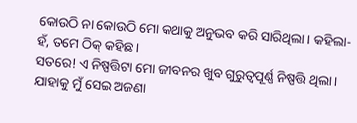କୋଉଠି ନା କୋଉଠି ମୋ କଥାକୁ ଅନୁଭବ କରି ସାରିଥିଲା। କହିଲା-ହଁ, ତମେ ଠିକ୍ କହିଛ।
ସତରେ! ଏ ନିଷ୍ପତ୍ତିଟା ମୋ ଜୀବନର ଖୁବ ଗୁରୁତ୍ବପୂର୍ଣ୍ଣ ନିଷ୍ପତ୍ତି ଥିଲା। ଯାହାକୁ ମୁଁ ସେଇ ଅଜଣା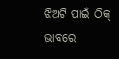ଝିଅଟି ପାଇଁ ଠିକ୍ ଭାବରେ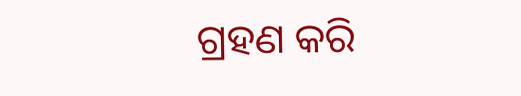ଗ୍ରହଣ କରି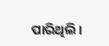ପାରିଥିଲି।